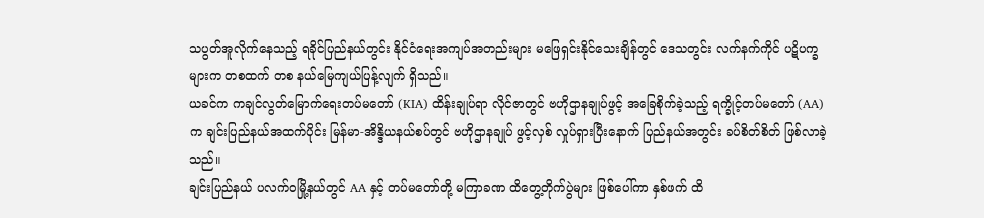သပွတ်အူလိုက်နေသည့် ရခိုင်ပြည်နယ်တွင်း နိုင်ငံရေးအကျပ်အတည်းများ မဖြေရှင်းနိုင်သေးချိန်တွင် ဒေသတွင်း လက်နက်ကိုင် ပဋိပက္ခများက တစထက် တစ နယ်မြေကျယ်ပြန့်လျက် ရှိသည်။
ယခင်က ကချင်လွတ်မြောက်ရေးတပ်မတော် (KIA) ထိန်းချုပ်ရာ လိုင်ဇာတွင် ဗဟိုဌာနချုပ်ဖွင့် အခြေစိုက်ခဲ့သည့် ရက္ခိုင့်တပ်မတော် (AA) က ချင်းပြည်နယ်အထက်ပိုင်း မြန်မာ-အိန္ဒိယနယ်စပ်တွင် ဗဟိုဌာနချုပ် ဖွင့်လှစ် လှုပ်ရှားပြီးနောက် ပြည်နယ်အတွင်း ခပ်စိတ်စိတ် ဖြစ်လာခဲ့သည်။
ချင်းပြည်နယ် ပလက်ဝမြို့နယ်တွင် AA နှင့် တပ်မတော်တို့ မကြာခဏ ထိတွေ့တိုက်ပွဲများ ဖြစ်ပေါ်ကာ နှစ်ဖက် ထိ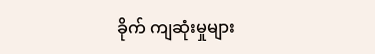ခိုက် ကျဆုံးမှုများ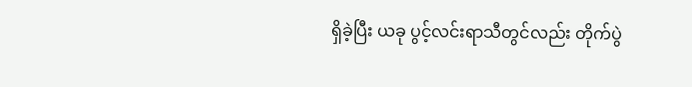ရှိခဲ့ပြီး ယခု ပွင့်လင်းရာသီတွင်လည်း တိုက်ပွဲ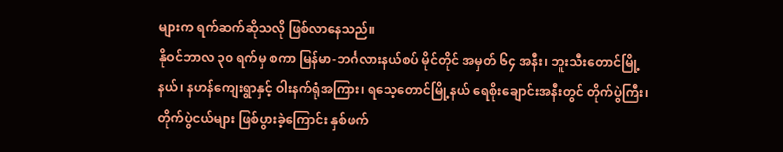များက ရက်ဆက်ဆိုသလို ဖြစ်လာနေသည်။
နိုဝင်ဘာလ ၃၀ ရက်မှ စကာ မြန်မာ-ဘင်္ဂလားနယ်စပ် မိုင်တိုင် အမှတ် ၆၄ အနီး၊ ဘူးသီးတောင်မြို့နယ်၊ နဟန်ကျေးရွာနှင့် ဝါးနက်ရုံအကြား၊ ရသေ့တောင်မြို့နယ် ရေစိုးချောင်းအနီးတွင် တိုက်ပွဲကြီး၊ တိုက်ပွဲငယ်များ ဖြစ်ပွားခဲ့ကြောင်း နှစ်ဖက်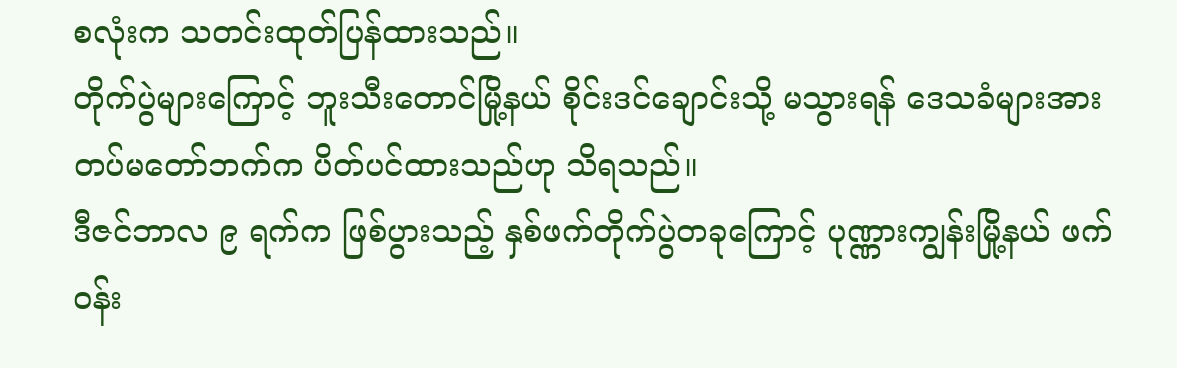စလုံးက သတင်းထုတ်ပြန်ထားသည်။
တိုက်ပွဲများကြောင့် ဘူးသီးတောင်မြို့နယ် စိုင်းဒင်ချောင်းသို့ မသွားရန် ဒေသခံများအား တပ်မတော်ဘက်က ပိတ်ပင်ထားသည်ဟု သိရသည်။
ဒီဇင်ဘာလ ၉ ရက်က ဖြစ်ပွားသည့် နှစ်ဖက်တိုက်ပွဲတခုကြောင့် ပုဏ္ဏားကျွန်းမြို့နယ် ဖက်ဝန်း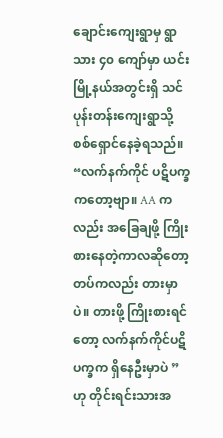ချောင်းကျေးရွာမှ ရွာသား ၄၀ ကျော်မှာ ယင်းမြို့နယ်အတွင်းရှိ သင်ပုန်းတန်းကျေးရွာသို့ စစ်ရှောင်နေခဲ့ရသည်။
“လက်နက်ကိုင် ပဋိပက္ခကတော့ဗျာ။ AA ကလည်း အခြေချဖို့ ကြိုးစားနေတဲ့ကာလဆိုတော့ တပ်ကလည်း တားမှာပဲ။ တားဖို့ ကြိုးစားရင်တော့ လက်နက်ကိုင်ပဋိပက္ခက ရှိနေဦးမှာပဲ ” ဟု တိုင်းရင်းသားအ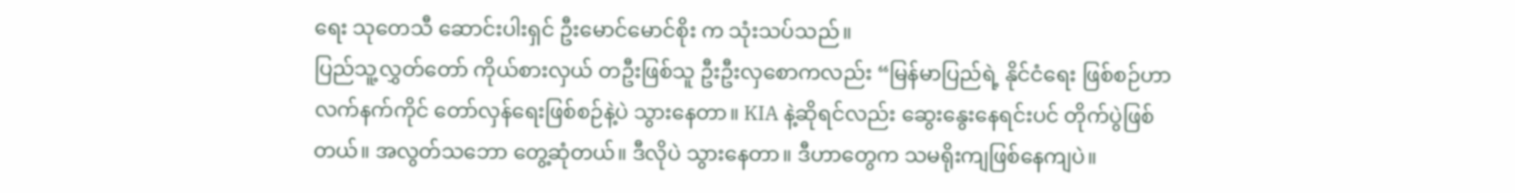ရေး သုတေသီ ဆောင်းပါးရှင် ဦးမောင်မောင်စိုး က သုံးသပ်သည်။
ပြည်သူ့လွှတ်တော် ကိုယ်စားလှယ် တဦးဖြစ်သူ ဦးဦးလှစောကလည်း “မြန်မာပြည်ရဲ့ နိုင်ငံရေး ဖြစ်စဉ်ဟာ လက်နက်ကိုင် တော်လှန်ရေးဖြစ်စဉ်နဲ့ပဲ သွားနေတာ။ KIA နဲ့ဆိုရင်လည်း ဆွေးနွေးနေရင်းပင် တိုက်ပွဲဖြစ်တယ်။ အလွတ်သဘော တွေ့ဆုံတယ်။ ဒီလိုပဲ သွားနေတာ။ ဒီဟာတွေက သမရိုးကျဖြစ်နေကျပဲ။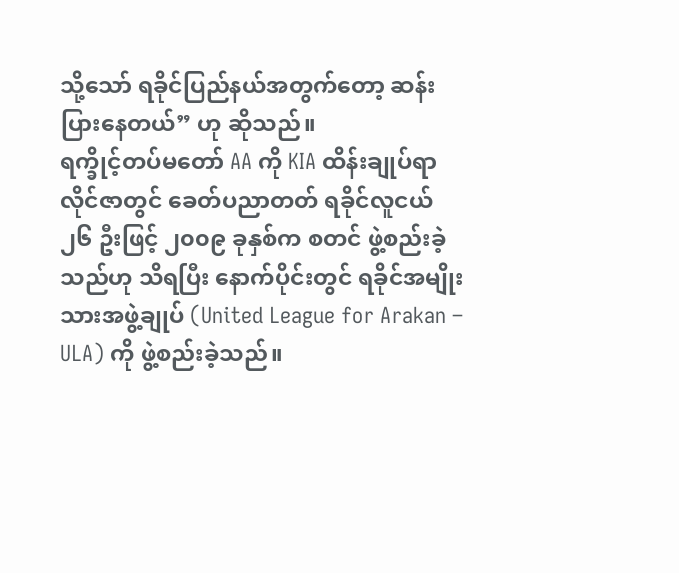သို့သော် ရခိုင်ပြည်နယ်အတွက်တော့ ဆန်းပြားနေတယ်” ဟု ဆိုသည်။
ရက္ခိုင့်တပ်မတော် AA ကို KIA ထိန်းချုပ်ရာ လိုင်ဇာတွင် ခေတ်ပညာတတ် ရခိုင်လူငယ် ၂၆ ဦးဖြင့် ၂၀၀၉ ခုနှစ်က စတင် ဖွဲ့စည်းခဲ့သည်ဟု သိရပြီး နောက်ပိုင်းတွင် ရခိုင်အမျိုးသားအဖွဲ့ချုပ် (United League for Arakan – ULA) ကို ဖွဲ့စည်းခဲ့သည်။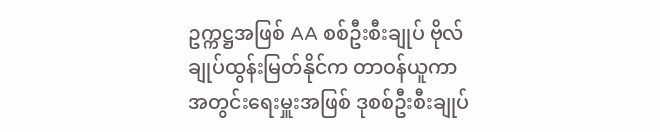ဥက္ကဋ္ဌအဖြစ် AA စစ်ဦးစီးချုပ် ဗိုလ်ချုပ်ထွန်းမြတ်နိုင်က တာဝန်ယူကာ အတွင်းရေးမှူးအဖြစ် ဒုစစ်ဦးစီးချုပ်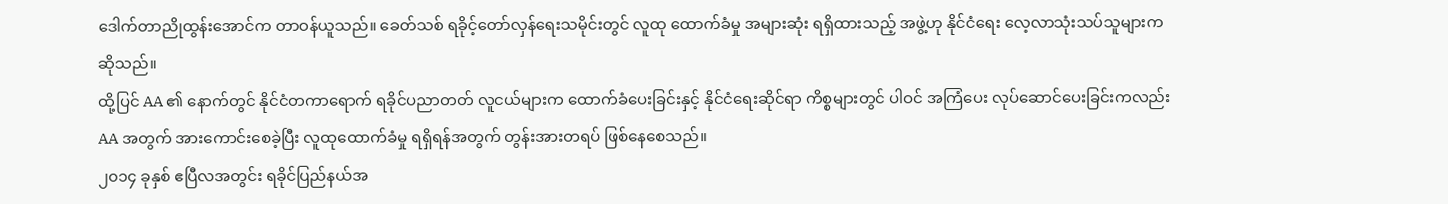ဒေါက်တာညိုထွန်းအောင်က တာဝန်ယူသည်။ ခေတ်သစ် ရခိုင့်တော်လှန်ရေးသမိုင်းတွင် လူထု ထောက်ခံမှု အများဆုံး ရရှိထားသည့် အဖွဲ့ဟု နိုင်ငံရေး လေ့လာသုံးသပ်သူများက ဆိုသည်။
ထို့ပြင် AA ၏ နောက်တွင် နိုင်ငံတကာရောက် ရခိုင်ပညာတတ် လူငယ်များက ထောက်ခံပေးခြင်းနှင့် နိုင်ငံရေးဆိုင်ရာ ကိစ္စများတွင် ပါဝင် အကြံပေး လုပ်ဆောင်ပေးခြင်းကလည်း AA အတွက် အားကောင်းစေခဲ့ပြီး လူထုထောက်ခံမှု ရရှိရန်အတွက် တွန်းအားတရပ် ဖြစ်နေစေသည်။
၂၀၁၄ ခုနှစ် ဧပြီလအတွင်း ရခိုင်ပြည်နယ်အ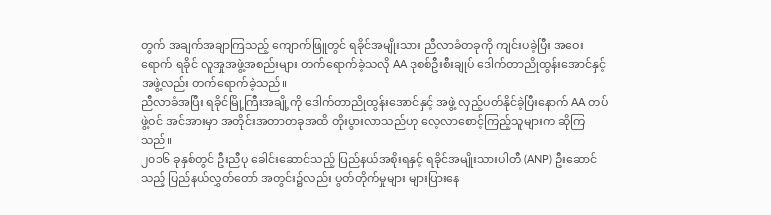တွက် အချက်အချာကြသည့် ကျောက်ဖြူတွင် ရခိုင်အမျိုးသား ညီလာခံတခုကို ကျင်းပခဲ့ပြီး အဝေးရောက် ရခိုင် လူအှုအဖွဲ့အစည်းများ တက်ရောက်ခဲ့သလို AA ဒုစစ်ဦးစီးချုပ် ဒေါက်တာညိုထွန်းအောင်နှင့် အဖွဲ့လည်း တက်ရောက်ခဲ့သည်။
ညီလာခံအပြီး ရခိုင်မြို့ကြီးအချို့ကို ဒေါက်တာညိုထွန်းအောင်နှင့် အဖွဲ့ လှည့်ပတ်နိုင်ခဲ့ပြီးနောက် AA တပ်ဖွဲ့ဝင် အင်အားမှာ အတိုင်းအတာတခုအထိ တိုးပွားလာသည်ဟု လေ့လာစောင့်ကြည့်သူများက ဆိုကြသည်။
၂၀၁၆ ခုနှစ်တွင် ဦးညီပု ခေါင်းဆောင်သည့် ပြည်နယ်အစိုးရနှင့် ရခိုင်အမျိုးသားပါတီ (ANP) ဦးဆောင်သည့် ပြည်နယ်လွှတ်တော် အတွင်း၌လည်း ပွတ်တိုက်မှုများ များပြားနေ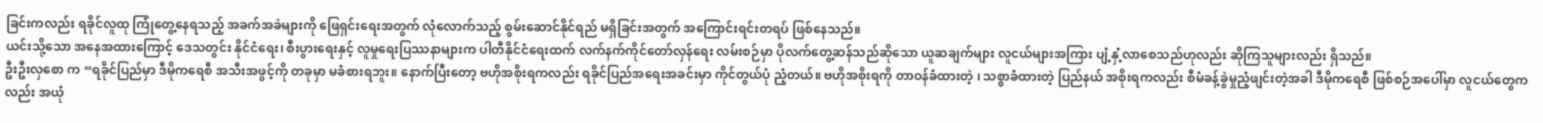ခြင်းကလည်း ရခိုင်လူထု ကြုံတွေ့နေရသည့် အခက်အခဲများကို ဖြေရှင်းရေးအတွက် လုံလောက်သည့် စွမ်းဆောင်နိုင်ရည် မရှိခြင်းအတွက် အကြောင်းရင်းတရပ် ဖြစ်နေသည်။
ယင်းသို့သော အနေအထားကြောင့် ဒေသတွင်း နိုင်ငံရေး၊ စီးပွားရေးနှင့် လူမှုရေးပြဿနာများက ပါတီနိုင်ငံရေးထက် လက်နက်ကိုင်တော်လှန်ရေး လမ်းစဉ်မှာ ပိုလက်တွေ့ဆန်သည်ဆိုသော ယူဆချက်များ လူငယ်များအကြား ပျံ့နှံ့လာစေသည်ဟုလည်း ဆိုကြသူများလည်း ရှိသည်။
ဦးဦးလှစော က “ရခိုင်ပြည်မှာ ဒီမိုကရေစီ အသီးအဖွင့်ကို တခုမှာ မခံစားရဘူး။ နောက်ပြီးတော့ ဗဟိုအစိုးရကလည်း ရခိုင်ပြည်အရေးအခင်းမှာ ကိုင်တွယ်ပုံ ညံ့တယ်။ ဗဟိုအစိုးရကို တာဝန်ခံထားတဲ့ ၊ သစ္စာခံထားတဲ့ ပြည်နယ် အစိုးရကလည်း စီမံခန့်ခွဲမှုညံ့ဖျင်းတဲ့အခါ ဒီမိုကရေစီ ဖြစ်စဉ်အပေါ်မှာ လူငယ်တွေကလည်း အယုံ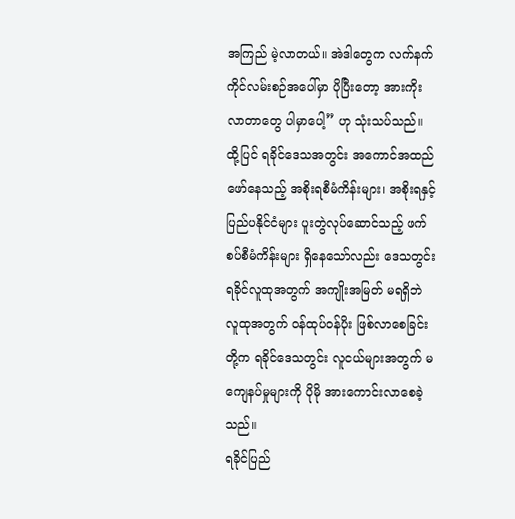အကြည် မဲ့လာတယ်။ အဲဒါတွေက လက်နက်ကိုင်လမ်းစဉ်အပေါ်မှာ ပိုပြီးတော့ အားကိုး လာတာတွေ ပါမှာပေါ့” ဟု သုံးသပ်သည်။
ထို့ပြင် ရခိုင်ဒေသအတွင်း အကောင်အထည်ဖော်နေသည့် အစိုးရစီမံကိန်းများ၊ အစိုးရနှင့် ပြည်ပနိုင်ငံများ ပူးတွဲလုပ်ဆောင်သည့် ဖက်စပ်စီမံကိန်းများ ရှိနေသော်လည်း ဒေသတွင်း ရခိုင်လူထုအတွက် အကျိုးအမြတ် မရရှိဘဲ လူထုအတွက် ဝန်ထုပ်ဝန်ပိုး ဖြစ်လာစေခြင်းတို့က ရခိုင်ဒေသတွင်း လူငယ်များအတွက် မကျေနပ်မှုများကို ပိုမို အားကောင်းလာစေခဲ့သည်။
ရခိုင်ပြည်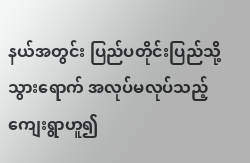နယ်အတွင်း ပြည်ပတိုင်းပြည်သို့ သွားရောက် အလုပ်မလုပ်သည့် ကျေးရွာဟူ၍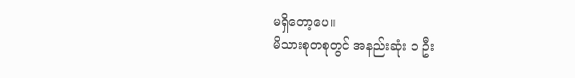မရှိတော့ပေ။
မိသားစုတစုတွင် အနည်းဆုံး ၁ ဦး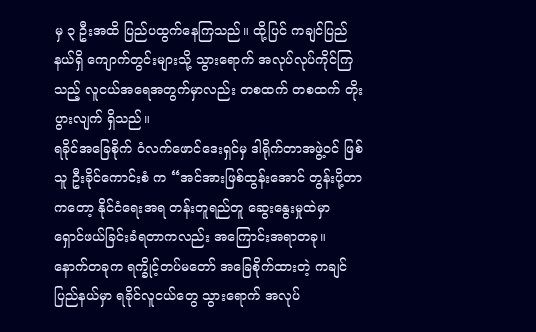မှ ၃ ဦးအထိ ပြည်ပထွက်နေကြသည်။ ထို့ပြင် ကချင်ပြည်နယ်ရှိ ကျောက်တွင်းများသို့ သွားရောက် အလုပ်လုပ်ကိုင်ကြသည့် လူငယ်အရေအတွက်မှာလည်း တစထက် တစထက် တိုးပွားလျက် ရှိသည်။
ရခိုင်အခြေစိုက် ဝံလက်ဖောင်ဒေးရှင်မှ ဒါရိုက်တာအဖွဲ့ဝင် ဖြစ်သူ ဦးခိုင်ကောင်းစံ က “အင်အားဖြစ်ထွန်းအောင် တွန်းပို့တာကတော့ နိုင်ငံရေးအရ တန်းတူရည်တူ ဆွေးနွေးမှုထဲမှာ ရှောင်ဖယ်ခြင်းခံရတာကလည်း အကြောင်းအရာတခု။ နောက်တခုက ရက္ခိုင့်တပ်မတော် အခြေစိုက်ထားတဲ့ ကချင်ပြည်နယ်မှာ ရခိုင်လူငယ်တွေ သွားရောက် အလုပ်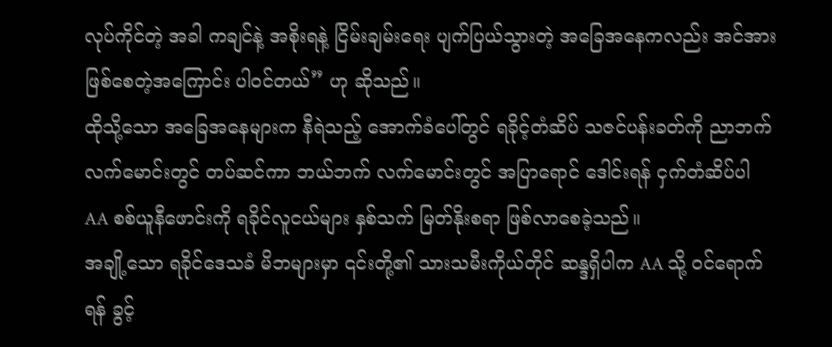လုပ်ကိုင်တဲ့ အခါ ကချင်နဲ့ အစိုးရနဲ့ ငြိမ်းချမ်းရေး ပျက်ပြယ်သွားတဲ့ အခြေအနေကလည်း အင်အားဖြစ်စေတဲ့အကြောင်း ပါဝင်တယ်” ဟု ဆိုသည်။
ထိုသို့သော အခြေအနေများက နီရဲသည့် အောက်ခံပေါ်တွင် ရခိုင့်တံဆိပ် သဇင်ပန်းခတ်ကို ညာဘက် လက်မောင်းတွင် တပ်ဆင်ကာ ဘယ်ဘက် လက်မောင်းတွင် အပြာရောင် ဒေါင်းရန် ငှက်တံဆိပ်ပါ AA စစ်ယူနီဖောင်းကို ရခိုင်လူငယ်များ နှစ်သက် မြတ်နိုးစရာ ဖြစ်လာစေခဲ့သည်။
အချို့သော ရခိုင်ဒေသခံ မိဘများမှာ ၎င်းတို့၏ သားသမီးကိုယ်တိုင် ဆန္ဒရှိပါက AA သို့ ဝင်ရောက်ရန် ခွင့်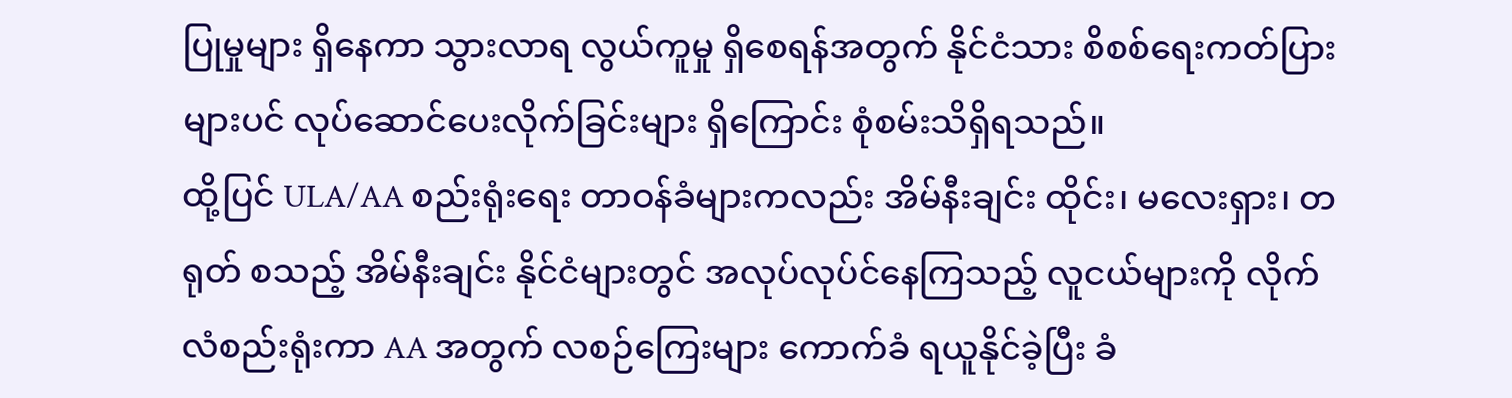ပြုမှုများ ရှိနေကာ သွားလာရ လွယ်ကူမှု ရှိစေရန်အတွက် နိုင်ငံသား စိစစ်ရေးကတ်ပြားများပင် လုပ်ဆောင်ပေးလိုက်ခြင်းများ ရှိကြောင်း စုံစမ်းသိရှိရသည်။
ထို့ပြင် ULA/AA စည်းရုံးရေး တာဝန်ခံများကလည်း အိမ်နီးချင်း ထိုင်း၊ မလေးရှား၊ တရုတ် စသည့် အိမ်နီးချင်း နိုင်ငံများတွင် အလုပ်လုပ်င်နေကြသည့် လူငယ်များကို လိုက်လံစည်းရုံးကာ AA အတွက် လစဉ်ကြေးများ ကောက်ခံ ရယူနိုင်ခဲ့ပြီး ခံ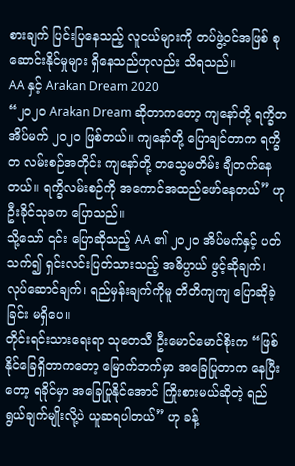စားချက် ပြင်းပြနေသည့် လူငယ်များကို တပ်ဖွဲ့ဝင်အဖြစ် စုဆောင်းနိုင်မှုများ ရှိနေသည်ဟုလည်း သိရသည်။
AA နှင့် Arakan Dream 2020
“၂၀၂၀ Arakan Dream ဆိုတာကတော့ ကျနော်တို့ ရက္ခိတအိပ်မက် ၂၀၂၀ ဖြစ်တယ်။ ကျနော်တို့ ပြောချင်တာက ရက္ခိတ လမ်းစဉ်အတိုင်း ကျနော်တို့ တသွေမတိမ်း ချီတက်နေတယ်။ ရက္ခိလမ်းစဉ်ကို အကောင်အထည်ဖော်နေတယ်” ဟု ဦးခိုင်သုခက ပြောသည်။
သို့သော် ၎င်း ပြောဆိုသည့် AA ၏ ၂၀၂၀ အိပ်မက်နှင့် ပတ်သက်၍ ရှင်းလင်းပြတ်သားသည့် အဓိပ္ပာယ် ဖွင့်ဆိုချက်၊ လုပ်ဆောင်ချက်၊ ရည်မှန်းချက်ကိုမူ တိတိကျကျ ပြောဆိုခဲ့ခြင်း မရှိပေ။
တိုင်းရင်းသားရေးရာ သုတေသီ ဦးမောင်မောင်စိုးက “ဖြစ်နိုင်ခြေရှိတာကတော့ မြောက်ဘက်မှာ အခြေပြုတာက နေပြီးတော့ ရခိုင်မှာ အခြေပြုနိုင်အောင် ကြိုးစားမယ်ဆိုတဲ့ ရည်ရွယ်ချက်မျိုးလို့ပဲ ယူဆရပါတယ်” ဟု ခန့်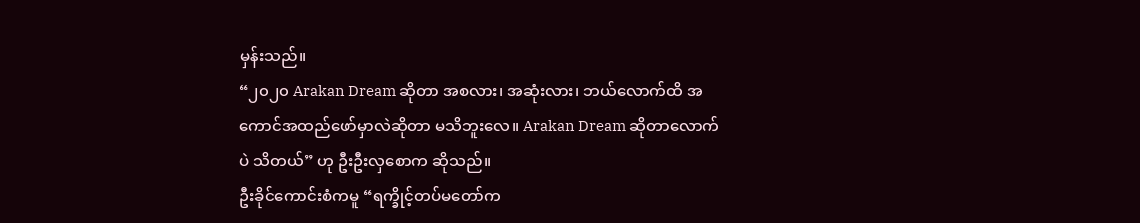မှန်းသည်။
“၂၀၂၀ Arakan Dream ဆိုတာ အစလား၊ အဆုံးလား၊ ဘယ်လောက်ထိ အကောင်အထည်ဖော်မှာလဲဆိုတာ မသိဘူးလေ။ Arakan Dream ဆိုတာလောက်ပဲ သိတယ်” ဟု ဦးဦးလှစောက ဆိုသည်။
ဦးခိုင်ကောင်းစံကမူ “ရက္ခိုင့်တပ်မတော်က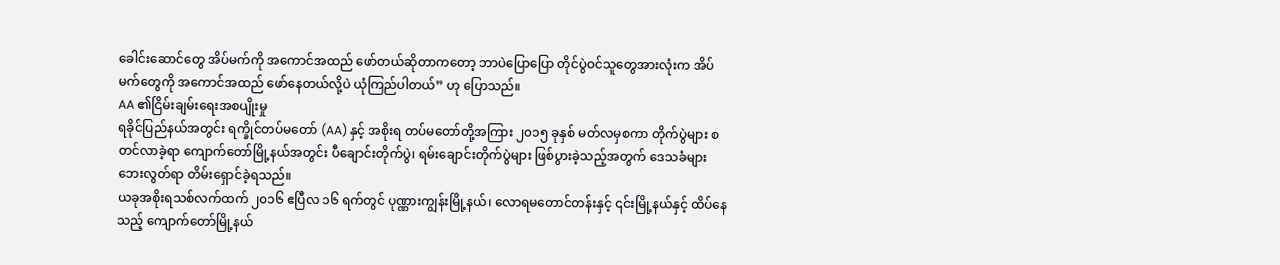ခေါင်းဆောင်တွေ အိပ်မက်ကို အကောင်အထည် ဖော်တယ်ဆိုတာကတော့ ဘာပဲပြောပြော တိုင်ပွဲဝင်သူတွေအားလုံးက အိပ်မက်တွေကို အကောင်အထည် ဖော်နေတယ်လို့ပဲ ယုံကြည်ပါတယ်” ဟု ပြောသည်။
AA ၏ငြိမ်းချမ်းရေးအစပျိုးမှု
ရခိုင်ပြည်နယ်အတွင်း ရက္ခိုင်တပ်မတော် (AA) နှင့် အစိုးရ တပ်မတော်တို့အကြား ၂၀၁၅ ခုနှစ် မတ်လမှစကာ တိုက်ပွဲများ စတင်လာခဲ့ရာ ကျောက်တော်မြို့နယ်အတွင်း ပီချောင်းတိုက်ပွဲ၊ ရမ်းချောင်းတိုက်ပွဲများ ဖြစ်ပွားခဲ့သည့်အတွက် ဒေသခံများ ဘေးလွတ်ရာ တိမ်းရှောင်ခဲ့ရသည်။
ယခုအစိုးရသစ်လက်ထက် ၂၀၁၆ ဧပြီလ ၁၆ ရက်တွင် ပုဏ္ဏားကျွန်းမြို့နယ်၊ လောရမတောင်တန်းနှင့် ၎င်းမြို့နယ်နှင့် ထိပ်နေသည့် ကျောက်တော်မြို့နယ်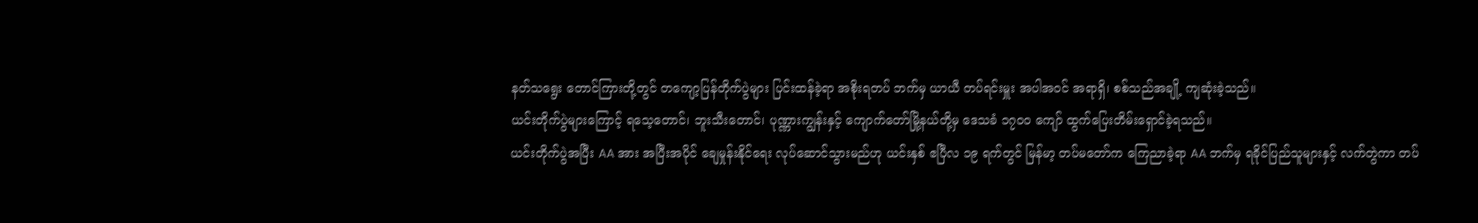နတ်သရွေး တောင်ကြားတို့တွင် တကျော့ပြန်တိုက်ပွဲများ ပြင်းထန်ခဲ့ရာ အစိုးရတပ် ဘက်မှ ယာယီ တပ်ရင်းမှူး အပါအဝင် အရာရှိ၊ စစ်သည်အချို့ ကျဆုံးခဲ့သည်။
ယင်းတိုက်ပွဲများကြောင့် ရသေ့တောင်၊ ဘူးသီးတောင်၊ ပုဏ္ဏားကျွန်းနှင့် ကျောက်တော်မြို့နယ်တို့မှ ဒေသခံ ၁၇၀၀ ကျော် ထွက်ပြေးတိမ်းရှောင်ခဲ့ရသည်။
ယင်းတိုက်ပွဲအပြီး AA အား အပြီးအပိုင် ချေမှုန်းနိုင်ရေး လုပ်ဆောင်သွားမည်ဟု ယင်းနှစ် ဧပြီလ ၁၉ ရက်တွင် မြန်မာ့ တပ်မတော်က ကြေညာခဲ့ရာ AA ဘက်မှ ရခိုင်ပြည်သူများနှင့် လက်တွဲကာ တပ်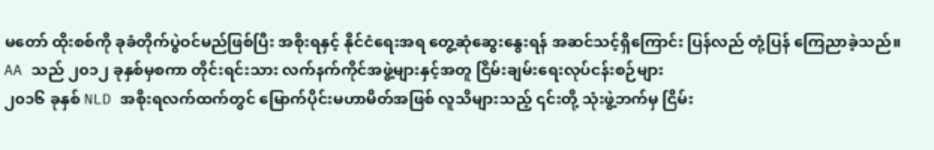မတော် ထိုးစစ်ကို ခုခံတိုက်ပွဲဝင်မည်ဖြစ်ပြီး အစိုးရနှင့် နိုင်ငံရေးအရ တွေ့ဆုံဆွေးနွေးရန် အဆင်သင့်ရှိကြောင်း ပြန်လည် တုံ့ပြန် ကြေညာခဲ့သည်။
AA သည် ၂၀၁၂ ခုနှစ်မှစကာ တိုင်းရင်းသား လက်နက်ကိုင်အဖွဲ့များနှင့်အတူ ငြိမ်းချမ်းရေးလုပ်ငန်းစဉ်များ
၂၀၁၆ ခုနှစ် NLD အစိုးရလက်ထက်တွင် မြောက်ပိုင်းမဟာမိတ်အဖြစ် လူသိများသည့် ၎င်းတို့ သုံးဖွဲ့ဘက်မှ ငြိမ်း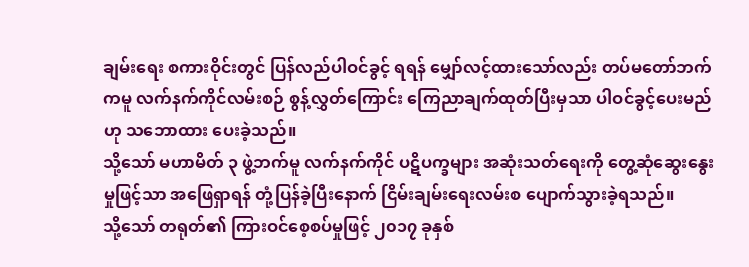ချမ်းရေး စကားဝိုင်းတွင် ပြန်လည်ပါဝင်ခွင့် ရရန် မျှော်လင့်ထားသော်လည်း တပ်မတော်ဘက်ကမူ လက်နက်ကိုင်လမ်းစဉ် စွန့်လွှတ်ကြောင်း ကြေညာချက်ထုတ်ပြီးမှသာ ပါဝင်ခွင့်ပေးမည်ဟု သဘောထား ပေးခဲ့သည်။
သို့သော် မဟာမိတ် ၃ ဖွဲ့ဘက်မူ လက်နက်ကိုင် ပဋိပက္ခများ အဆုံးသတ်ရေးကို တွေ့ဆုံဆွေးနွေးမှုဖြင့်သာ အဖြေရှာရန် တုံ့ပြန်ခဲ့ပြီးနောက် ငြိမ်းချမ်းရေးလမ်းစ ပျောက်သွားခဲ့ရသည်။
သို့သော် တရုတ်၏ ကြားဝင်စေ့စပ်မှုဖြင့် ၂၀၁၇ ခုနှစ်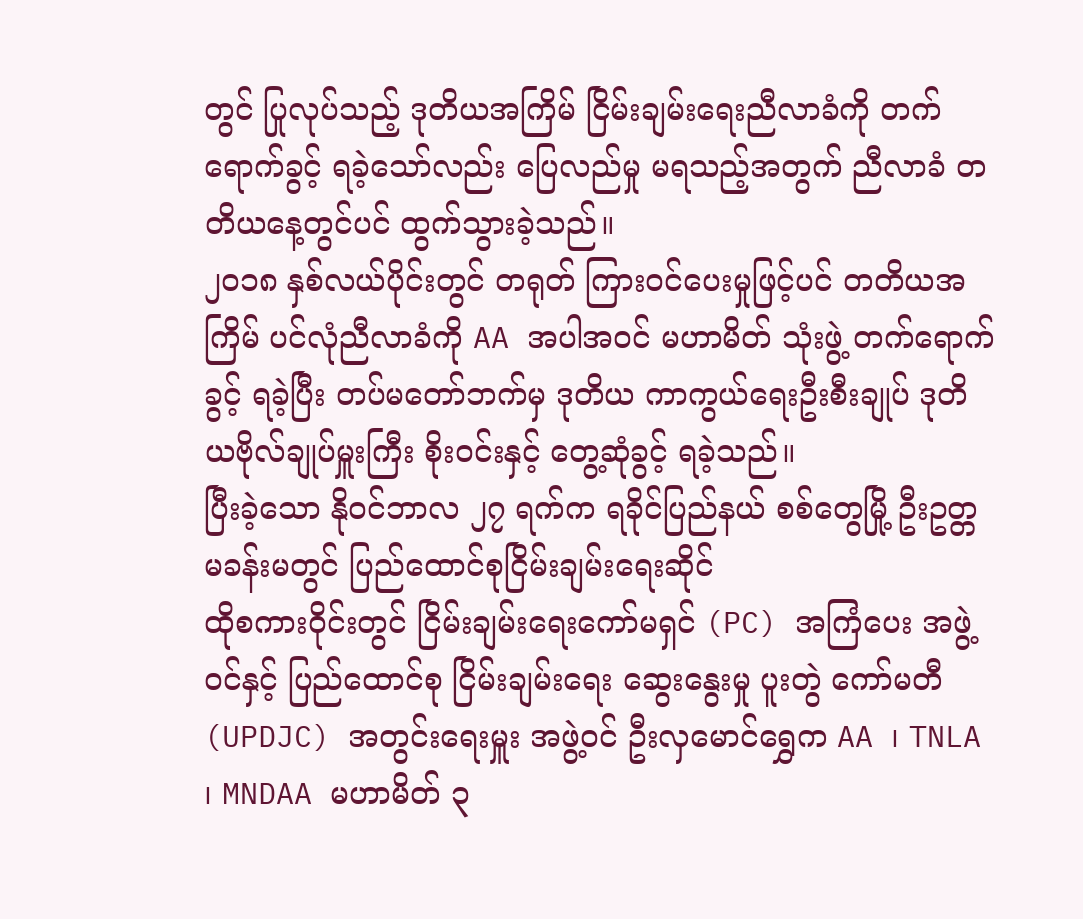တွင် ပြုလုပ်သည့် ဒုတိယအကြိမ် ငြိမ်းချမ်းရေးညီလာခံကို တက်ရောက်ခွင့် ရခဲ့သော်လည်း ပြေလည်မှု မရသည့်အတွက် ညီလာခံ တတိယနေ့တွင်ပင် ထွက်သွားခဲ့သည်။
၂၀၁၈ နှစ်လယ်ပိုင်းတွင် တရုတ် ကြားဝင်ပေးမှုဖြင့်ပင် တတိယအကြိမ် ပင်လုံညီလာခံကို AA အပါအဝင် မဟာမိတ် သုံးဖွဲ့ တက်ရောက်ခွင့် ရခဲ့ပြီး တပ်မတော်ဘက်မှ ဒုတိယ ကာကွယ်ရေးဦးစီးချုပ် ဒုတိယဗိုလ်ချုပ်မှူးကြီး စိုးဝင်းနှင့် တွေ့ဆုံခွင့် ရခဲ့သည်။
ပြီးခဲ့သော နိုဝင်ဘာလ ၂၇ ရက်က ရခိုင်ပြည်နယ် စစ်တွေမြို့ ဦးဥတ္တမခန်းမတွင် ပြည်ထောင်စုငြိမ်းချမ်းရေးဆိုင်
ထိုစကားဝိုင်းတွင် ငြိမ်းချမ်းရေးကော်မရှင် (PC) အကြံပေး အဖွဲ့ဝင်နှင့် ပြည်ထောင်စု ငြိမ်းချမ်းရေး ဆွေးနွေးမှု ပူးတွဲ ကော်မတီ (UPDJC) အတွင်းရေးမှူး အဖွဲ့ဝင် ဦးလှမောင်ရွှေက AA ၊ TNLA ၊ MNDAA မဟာမိတ် ၃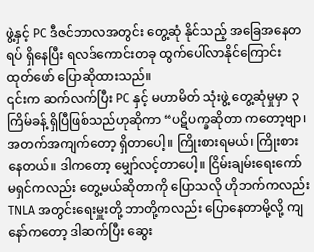ဖွဲ့နှင့် PC ဒီဇင်ဘာလအတွင်း တွေ့ဆုံ နိုင်သည့် အခြေအနေတရပ် ရှိနေပြီး ရလဒ်ကောင်းတခု ထွက်ပေါ်လာနိုင်ကြောင်း ထုတ်ဖော် ပြောဆိုထားသည်။
၎င်းက ဆက်လက်ပြီး PC နှင့် မဟာမိတ် သုံးဖွဲ့ တွေ့ဆုံမှုမှာ ၃ ကြိမ်ခန့် ရှိပြီဖြစ်သည်ဟုဆိုကာ “ပဋိပက္ခဆိုတာ ကတော့ဗျာ၊ အတက်အကျက်တော့ ရှိတာပေါ့။ ကြိုးစားရမယ်၊ ကြိုးစားနေတယ်။ ဒါကတော့ မျှော်လင့်တာပေါ့။ ငြိမ်းချမ်းရေးကော်မရှင်ကလည်း တွေ့မယ်ဆိုတာကို ပြောသလို ဟိုဘက်ကလည်း TNLA အတွင်းရေးမှူးတို့ ဘာတို့ကလည်း ပြောနေတာမို့လို့ ကျနော်ကတော့ ဒါဆက်ပြီး ဆွေး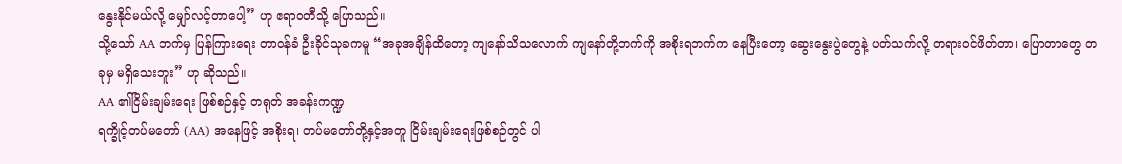နွေးနိုင်မယ်လို့ မျှော်လင့်တာပေါ့” ဟု ဧရာဝတီသို့ ပြောသည်။
သို့သော် AA ဘက်မှ ပြန်ကြားရေး တာဝန်ခံ ဦးခိုင်သုခကမူ “အခုအချိန်ထိတော့ ကျနော်သိသလောက် ကျနော်တို့ဘက်ကို အစိုးရဘက်က နေပြီးတော့ ဆွေးနွေးပွဲတွေနဲ့ ပတ်သက်လို့ တရားဝင်ဖိတ်တာ၊ ပြောတာတွေ တခုမှ မရှိသေးဘူး” ဟု ဆိုသည်။
AA ၏ငြိမ်းချမ်းရေး ဖြစ်စဉ်နှင့် တရုတ် အခန်းကဏ္ဍ
ရက္ခိုင့်တပ်မတော် (AA) အနေဖြင့် အစိုးရ၊ တပ်မတော်တို့နှင့်အတူ ငြိမ်းချမ်းရေးဖြစ်စဉ်တွင် ပါ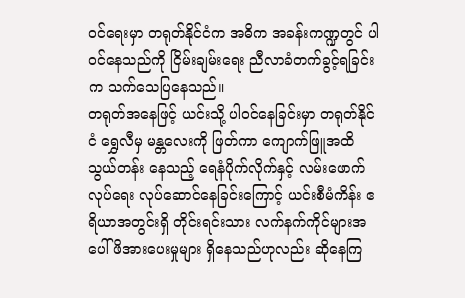ဝင်ရေးမှာ တရုတ်နိုင်ငံက အဓိက အခန်းကဏ္ဍတွင် ပါဝင်နေသည်ကို ငြိမ်းချမ်းရေး ညီလာခံတက်ခွင့်ရခြင်းက သက်သေပြနေသည်။
တရုတ်အနေဖြင့် ယင်းသို့ ပါဝင်နေခြင်းမှာ တရုတ်နိုင်ငံ ရွှေလီမှ မန္တလေးကို ဖြတ်ကာ ကျောက်ဖြူအထိ သွယ်တန်း နေသည့် ရေနံပိုက်လိုက်နှင့် လမ်းဖောက်လုပ်ရေး လုပ်ဆောင်နေခြင်းကြောင့် ယင်းစီမံကိန်း ဧရိယာအတွင်းရှိ တိုင်းရင်းသား လက်နက်ကိုင်များအပေါ် ဖိအားပေးမှုများ ရှိနေသည်ဟုလည်း ဆိုနေကြ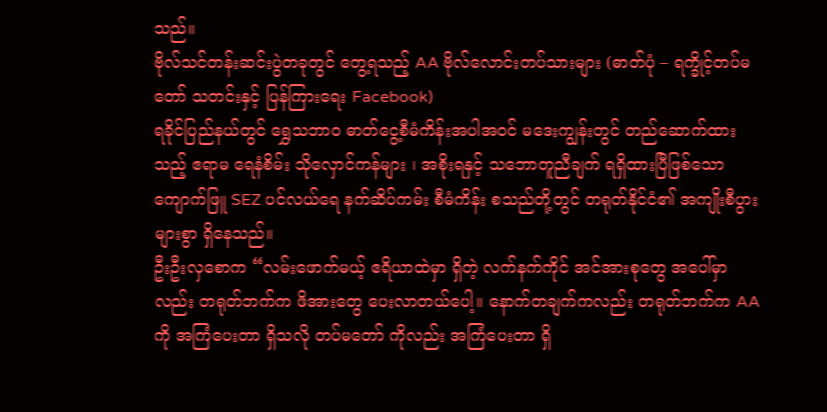သည်။
ဗိုလ်သင်တန်းဆင်းပွဲတခုတွင် တွေ့ရသည့် AA ဗိုလ်လောင်းတပ်သားများ (ဓာတ်ပုံ – ရက္ခိုင့်တပ်မတော် သတင်းနှင့် ပြန်ကြားရေး Facebook)
ရခိုင်ပြည်နယ်တွင် ရွှေသဘာဝ ဓာတ်ငွေ့စီမံကိန်းအပါအဝင် မဒေးကျွန်းတွင် တည်ဆောက်ထားသည့် ဧရာမ ရေနံစိမ်း သိုလှောင်ကန်များ ၊ အစိုးရနှင့် သဘောတူညီချက် ရရှိထားပြီဖြစ်သော ကျောက်ဖြူ SEZ ပင်လယ်ရေ နက်ဆိပ်ကမ်း စီမံကိန်း စသည်တို့တွင် တရုတ်နိုင်ငံ၏ အကျိုးစီပွား များစွာ ရှိနေသည်။
ဦးဦးလှစောက “လမ်းဖောက်မယ့် ဧရိယာထဲမှာ ရှိတဲ့ လက်နက်ကိုင် အင်အားစုတွေ အပေါ်မှာလည်း တရုတ်ဘက်က ဖိအားတွေ ပေးလာတယ်ပေါ့။ နောက်တချက်ကလည်း တရုတ်ဘက်က AA ကို အကြံပေးတာ ရှိသလို တပ်မတော် ကိုလည်း အကြံပေးတာ ရှိ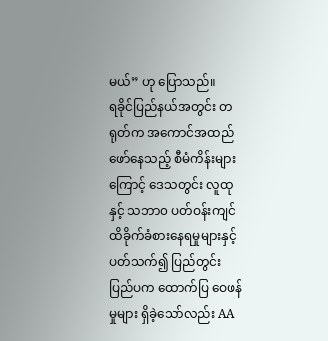မယ်” ဟု ပြောသည်။
ရခိုင်ပြည်နယ်အတွင်း တရုတ်က အကောင်အထည်ဖော်နေသည့် စီမံကိန်းများကြောင့် ဒေသတွင်း လူထုနှင့် သဘာ၀ ပတ်ဝန်းကျင် ထိခိုက်ခံစားနေရမှုများနှင့် ပတ်သက်၍ ပြည်တွင်းပြည်ပက ထောက်ပြ ဝေဖန်မှုများ ရှိခဲ့သော်လည်း AA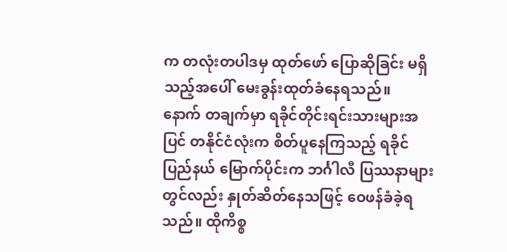က တလုံးတပါဒမှ ထုတ်ဖော် ပြောဆိုခြင်း မရှိသည့်အပေါ် မေးခွန်းထုတ်ခံနေရသည်။
နောက် တချက်မှာ ရခိုင်တိုင်းရင်းသားများအပြင် တနိုင်ငံလုံးက စိတ်ပူနေကြသည့် ရခိုင်ပြည်နယ် မြောက်ပိုင်းက ဘင်္ဂါလီ ပြဿနာများတွင်လည်း နှုတ်ဆိတ်နေသဖြင့် ဝေဖန်ခံခဲ့ရသည်။ ထိုကိစ္စ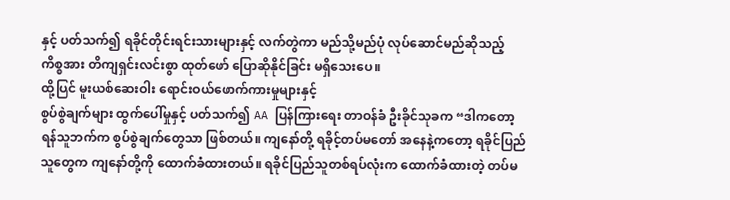နှင့် ပတ်သက်၍ ရခိုင်တိုင်းရင်းသားများနှင့် လက်တွဲကာ မည်သို့မည်ပုံ လုပ်ဆောင်မည်ဆိုသည့် ကိစ္စအား တိကျရှင်းလင်းစွာ ထုတ်ဖော် ပြောဆိုနိုင်ခြင်း မရှိသေးပေ။
ထို့ပြင် မူးယစ်ဆေးဝါး ရောင်းဝယ်ဖောက်ကားမှုများနှင့်
စွပ်စွဲချက်များ ထွက်ပေါ်မှုနှင့် ပတ်သက်၍ AA ပြန်ကြားရေး တာဝန်ခံ ဦးခိုင်သုခက “ဒါကတော့ ရန်သူဘက်က စွပ်စွဲချက်တွေသာ ဖြစ်တယ်။ ကျနော်တို့ ရခိုင့်တပ်မတော် အနေနဲ့ကတော့ ရခိုင်ပြည်သူတွေက ကျနော်တို့ကို ထောက်ခံထားတယ်။ ရခိုင်ပြည်သူတစ်ရပ်လုံးက ထောက်ခံထားတဲ့ တပ်မ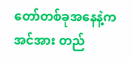တော်တစ်ခုအနေနဲ့က အင်အား တည်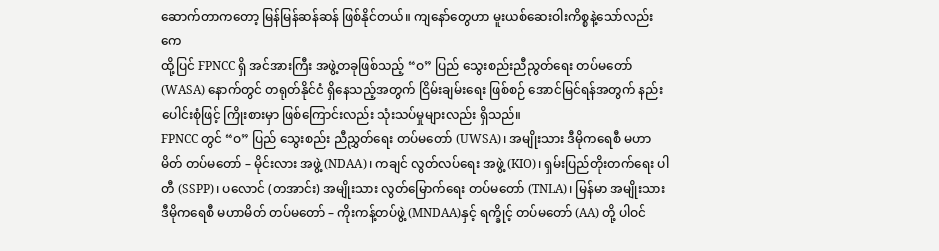ဆောက်တာကတော့ မြန်မြန်ဆန်ဆန် ဖြစ်နိုင်တယ်။ ကျနော်တွေဟာ မူးယစ်ဆေးဝါးကိစ္စနဲ့သော်လည်းကေ
ထို့ပြင် FPNCC ရှိ အင်အားကြီး အဖွဲ့တခုဖြစ်သည့် “ဝ” ပြည် သွေးစည်းညီညွတ်ရေး တပ်မတော် (WASA) နောက်တွင် တရုတ်နိုင်ငံ ရှိနေသည့်အတွက် ငြိမ်းချမ်းရေး ဖြစ်စဉ် အောင်မြင်ရန်အတွက် နည်းပေါင်းစုံဖြင့် ကြိုးစားမှာ ဖြစ်ကြောင်းလည်း သုံးသပ်မှုများလည်း ရှိသည်။
FPNCC တွင် “ဝ” ပြည် သွေးစည်း ညီညွှတ်ရေး တပ်မတော် (UWSA)၊ အမျိုးသား ဒီမိုကရေစီ မဟာ မိတ် တပ်မတော် – မိုင်းလား အဖွဲ့ (NDAA)၊ ကချင် လွတ်လပ်ရေး အဖွဲ့ (KIO)၊ ရှမ်းပြည်တိုးတက်ရေး ပါတီ (SSPP)၊ ပလောင် (တအာင်း) အမျိုးသား လွတ်မြောက်ရေး တပ်မတော် (TNLA)၊ မြန်မာ အမျိုးသား ဒီမိုကရေစီ မဟာမိတ် တပ်မတော် – ကိုးကန့်တပ်ဖွဲ့ (MNDAA)နှင့် ရက္ခိုင့် တပ်မတော် (AA) တို့ ပါဝင်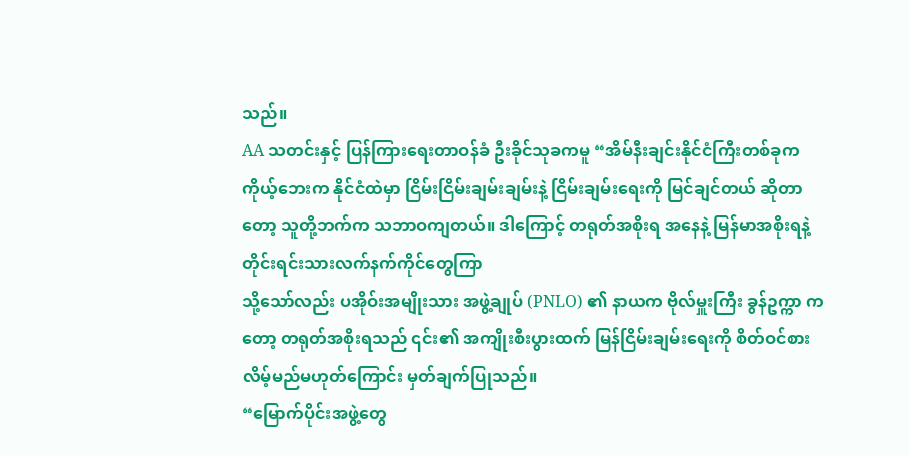သည်။
AA သတင်းနှင့် ပြန်ကြားရေးတာဝန်ခံ ဦးခိုင်သုခကမူ “အိမ်နီးချင်းနိုင်ငံကြီးတစ်ခုက ကိုယ့်ဘေးက နိုင်ငံထဲမှာ ငြိမ်းငြိမ်းချမ်းချမ်းနဲ့ ငြိမ်းချမ်းရေးကို မြင်ချင်တယ် ဆိုတာတော့ သူတို့ဘက်က သဘာဝကျတယ်။ ဒါကြောင့် တရုတ်အစိုးရ အနေနဲ့ မြန်မာအစိုးရနဲ့ တိုင်းရင်းသားလက်နက်ကိုင်တွေကြာ
သို့သော်လည်း ပအိုဝ်းအမျိုးသား အဖွဲ့ချုပ် (PNLO) ၏ နာယက ဗိုလ်မှူးကြီး ခွန်ဥက္ကာ ကတော့ တရုတ်အစိုးရသည် ၎င်း၏ အကျိုးစီးပွားထက် မြန်ငြိမ်းချမ်းရေးကို စိတ်ဝင်စားလိမ့်မည်မဟုတ်ကြောင်း မှတ်ချက်ပြုသည်။
“မြောက်ပိုင်းအဖွဲ့တွေ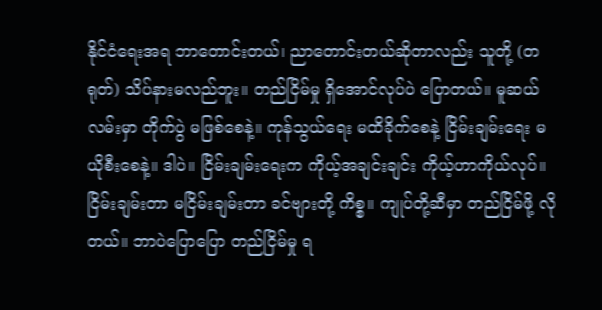နိုင်ငံရေးအရ ဘာတောင်းတယ်၊ ညာတောင်းတယ်ဆိုတာလည်း သူတို့ (တရုတ်) သိပ်နားမလည်ဘူး။ တည်ငြိမ်မှု ရှိအောင်လုပ်ပဲ ပြောတယ်။ မူဆယ်လမ်းမှာ တိုက်ပွဲ မဖြစ်စေနဲ့။ ကုန်သွယ်ရေး မထိခိုက်စေနဲ့ ငြိမ်းချမ်းရေး မယိုစီးစေနဲ့။ ဒါပဲ။ ငြိမ်းချမ်းရေးက ကိုယ့်အချင်းချင်း ကိုယ့်ဟာကိုယ်လုပ်။ ငြိမ်းချမ်းတာ မငြိမ်းချမ်းတာ ခင်ဗျားတို့ ကိစ္စ။ ကျုပ်တို့ဆီမှာ တည်ငြိမ်ဖို့ လိုတယ်။ ဘာပဲပြောပြော တည်ငြိမ်မှု ရ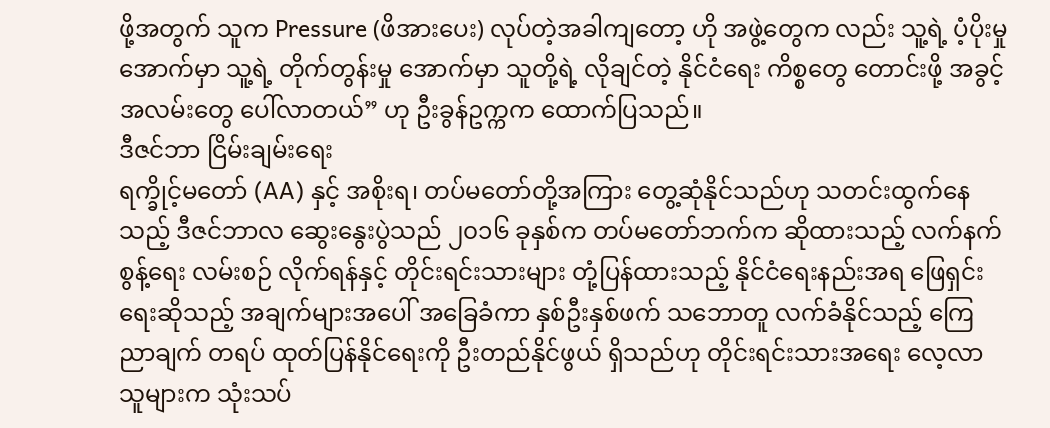ဖို့အတွက် သူက Pressure (ဖိအားပေး) လုပ်တဲ့အခါကျတော့ ဟို အဖွဲ့တွေက လည်း သူ့ရဲ့ ပံ့ပိုးမှု အောက်မှာ သူ့ရဲ့ တိုက်တွန်းမှု အောက်မှာ သူတို့ရဲ့ လိုချင်တဲ့ နိုင်ငံရေး ကိစ္စတွေ တောင်းဖို့ အခွင့် အလမ်းတွေ ပေါ်လာတယ်” ဟု ဦးခွန်ဥက္ကက ထောက်ပြသည်။
ဒီဇင်ဘာ ငြိမ်းချမ်းရေး
ရက္ခိုင့်မတော် (AA) နှင့် အစိုးရ၊ တပ်မတော်တို့အကြား တွေ့ဆုံနိုင်သည်ဟု သတင်းထွက်နေသည့် ဒီဇင်ဘာလ ဆွေးနွေးပွဲသည် ၂၀၁၆ ခုနှစ်က တပ်မတော်ဘက်က ဆိုထားသည့် လက်နက်စွန့်ရေး လမ်းစဉ် လိုက်ရန်နှင့် တိုင်းရင်းသားများ တုံ့ပြန်ထားသည့် နိုင်ငံရေးနည်းအရ ဖြေရှင်းရေးဆိုသည့် အချက်များအပေါ် အခြေခံကာ နှစ်ဦးနှစ်ဖက် သဘောတူ လက်ခံနိုင်သည့် ကြေညာချက် တရပ် ထုတ်ပြန်နိုင်ရေးကို ဦးတည်နိုင်ဖွယ် ရှိသည်ဟု တိုင်းရင်းသားအရေး လေ့လာသူများက သုံးသပ်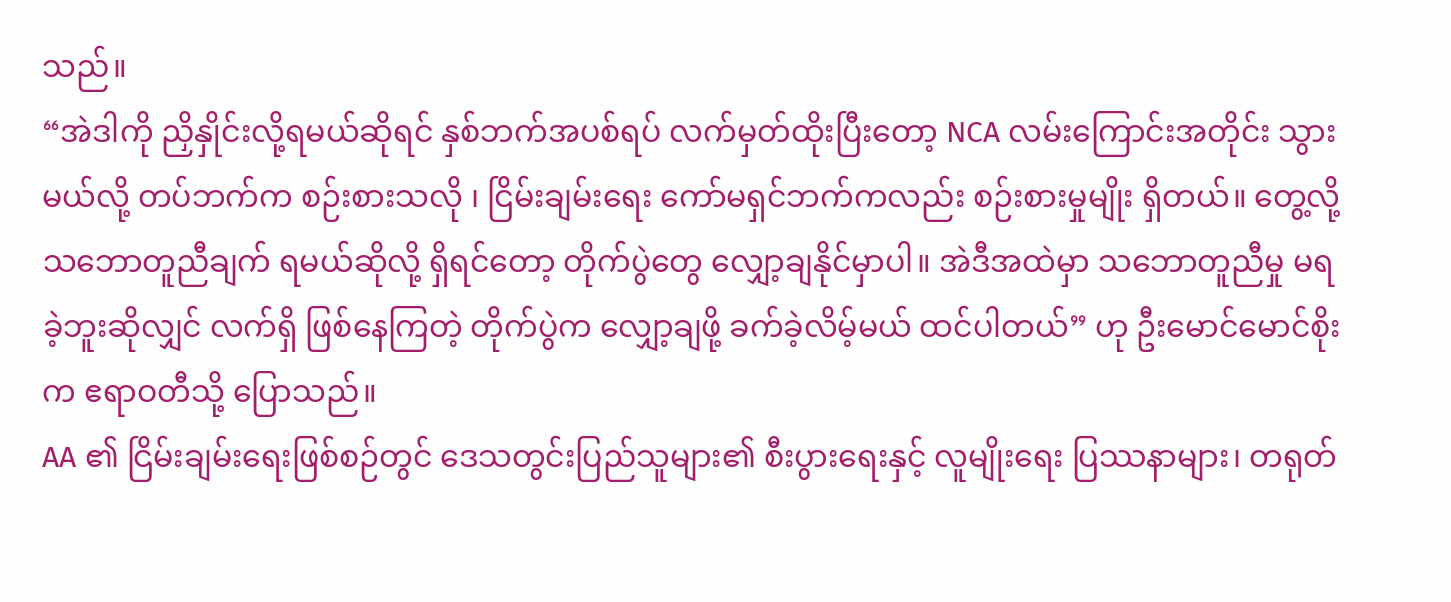သည်။
“အဲဒါကို ညှိနှိုင်းလို့ရမယ်ဆိုရင် နှစ်ဘက်အပစ်ရပ် လက်မှတ်ထိုးပြီးတော့ NCA လမ်းကြောင်းအတိုင်း သွားမယ်လို့ တပ်ဘက်က စဉ်းစားသလို ၊ ငြိမ်းချမ်းရေး ကော်မရှင်ဘက်ကလည်း စဉ်းစားမှုမျိုး ရှိတယ်။ တွေ့လို့ သဘောတူညီချက် ရမယ်ဆိုလို့ ရှိရင်တော့ တိုက်ပွဲတွေ လျှော့ချနိုင်မှာပါ။ အဲဒီအထဲမှာ သဘောတူညီမှု မရခဲ့ဘူးဆိုလျှင် လက်ရှိ ဖြစ်နေကြတဲ့ တိုက်ပွဲက လျှော့ချဖို့ ခက်ခဲ့လိမ့်မယ် ထင်ပါတယ်” ဟု ဦးမောင်မောင်စိုး က ဧရာဝတီသို့ ပြောသည်။
AA ၏ ငြိမ်းချမ်းရေးဖြစ်စဉ်တွင် ဒေသတွင်းပြည်သူများ၏ စီးပွားရေးနှင့် လူမျိုးရေး ပြဿနာများ၊ တရုတ်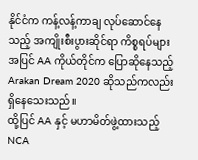နိုင်ငံက ကန့်လန့်ကာချ လုပ်ဆောင်နေသည့် အကျိုးစီးပွားဆိုင်ရာ ကိစ္စရပ်များ အပြင် AA ကိုယ်တိုင်က ပြောဆိုနေသည့် Arakan Dream 2020 ဆိုသည်ကလည်း ရှိနေသေးသည်။
ထို့ပြင် AA နှင့် မဟာမိတ်ဖွဲ့ထားသည့် NCA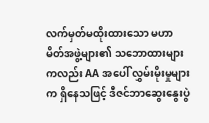လက်မှတ်မထိုးထားသော မဟာမိတ်အဖွဲ့များ၏ သဘောထားများကလည်း AA အပေါ် လွှမ်းမိုးမှုများက ရှိနေသဖြင့် ဒီဇင်ဘာဆွေးနွေးပွဲ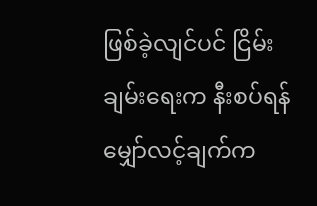ဖြစ်ခဲ့လျင်ပင် ငြိမ်းချမ်းရေးက နီးစပ်ရန် မျှော်လင့်ချက်က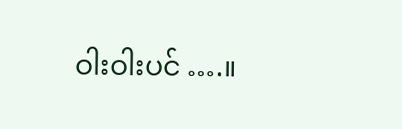ဝါးဝါးပင် ….။